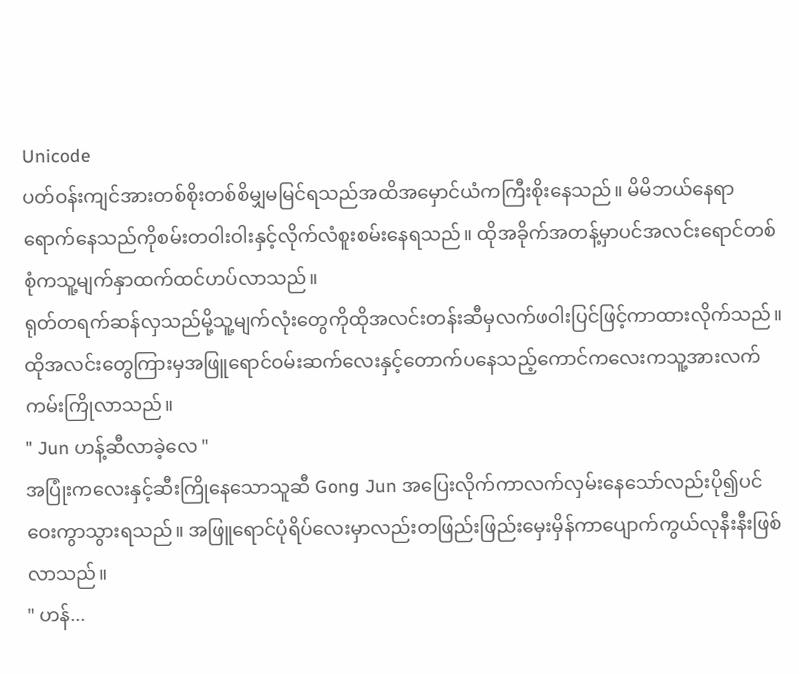Unicode
ပတ်ဝန်းကျင်အားတစ်စိုးတစ်စိမျှမမြင်ရသည်အထိအမှောင်ယံကကြီးစိုးနေသည်။ မိမိဘယ်နေရာရောက်နေသည်ကိုစမ်းတဝါးဝါးနှင့်လိုက်လံစူးစမ်းနေရသည်။ ထိုအခိုက်အတန့်မှာပင်အလင်းရောင်တစ်စုံကသူ့မျက်နှာထက်ထင်ဟပ်လာသည်။
ရုတ်တရက်ဆန်လှသည်မို့သူ့မျက်လုံးတွေကိုထိုအလင်းတန်းဆီမှလက်ဖဝါးပြင်ဖြင့်ကာထားလိုက်သည်။ ထိုအလင်းတွေကြားမှအဖြူရောင်ဝမ်းဆက်လေးနှင့်တောက်ပနေသည့်ကောင်ကလေးကသူ့အားလက်ကမ်းကြိုလာသည်။
" Jun ဟန့်ဆီလာခဲ့လေ "
အပြုံးကလေးနှင့်ဆီးကြိုနေသောသူဆီ Gong Jun အပြေးလိုက်ကာလက်လှမ်းနေသော်လည်းပို၍ပင်ဝေးကွာသွားရသည်။ အဖြူရောင်ပုံရိပ်လေးမှာလည်းတဖြည်းဖြည်းမှေးမှိန်ကာပျောက်ကွယ်လုနီးနီးဖြစ်လာသည်။
" ဟန်...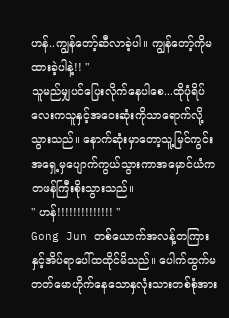ဟန်..ကျွန်တော့်ဆီလာခဲ့ပါ။ ကျွန်တော့်ကိုမထားခဲ့ပါနဲ့!! "
သူမည်မျှပင်ပြေးလိုက်နေပါစေ...ထိုပုံရိပ်လေးကသူနှင့်အဝေးဆုံးကိုသာရောက်လို့သွားသည်။ နောက်ဆုံးမှာတော့သူ့မြင်ကွင်းအရှေ့မှပျောက်ကွယ်သွားကာအမှောင်ယံကတဖန်ကြီးစိုးသွားသည်။
" ဟန်!!!!!!!!!!!!!! "
Gong Jun တစ်ယောက်အလန့်တကြားနှင့်အိပ်ရာပေါ်ထထိုင်မိသည်။ ပေါက်ထွက်မတတ်မောဟိုက်နေသောနှလုံးသားတစ်စုံအား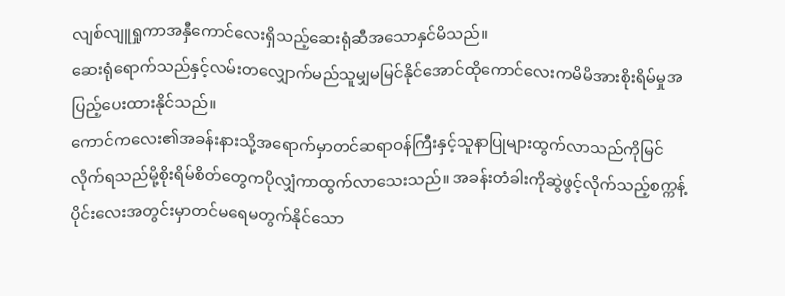လျစ်လျူရှုကာအနှီကောင်လေးရှိသည့်ဆေးရုံဆီအသောနှင်မိသည်။
ဆေးရုံရောက်သည်နှင့်လမ်းတလျှောက်မည်သူမျှမမြင်နိုင်အောင်ထိုကောင်လေးကမိမိအားစိုးရိမ်မှုအပြည့်ပေးထားနိုင်သည်။
ကောင်ကလေး၏အခန်းနားသို့အရောက်မှာတင်ဆရာဝန်ကြီးနှင့်သူနာပြုများထွက်လာသည်ကိုမြင်လိုက်ရသည်မို့စိုးရိမ်စိတ်တွေကပိုလျှံကာထွက်လာသေးသည်။ အခန်းတံခါးကိုဆွဲဖွင့်လိုက်သည့်စက္ကန့်ပိုင်းလေးအတွင်းမှာတင်မရေမတွက်နိုင်သော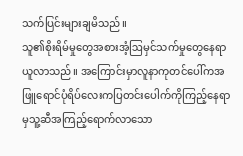သက်ပြင်းများချမိသည်။
သူ၏စိုးရိမ်မှုတွေအစားအံ့ဩမှင်သက်မှုတွေနေရာယူလာသည်။ အကြောင်းမှာလူနာကုတင်ပေါ်ကအဖြူရောင်ပုံရိပ်လေးကပြတင်းပေါက်ကိုကြည့်နေရာမှသူ့ဆီအကြည့်ရောက်လာသော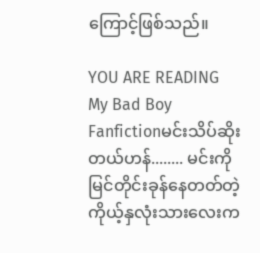ကြောင့်ဖြစ်သည်။

YOU ARE READING
My Bad Boy
Fanfictionမင်းသိပ်ဆိုးတယ်ဟန်........ မင်းကိုမြင်တိုင်းခုန်နေတတ်တဲ့ကိုယ့်နှလုံးသားလေးက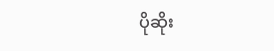ပိုဆိုး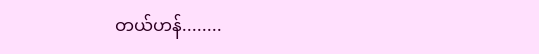တယ်ဟန်........